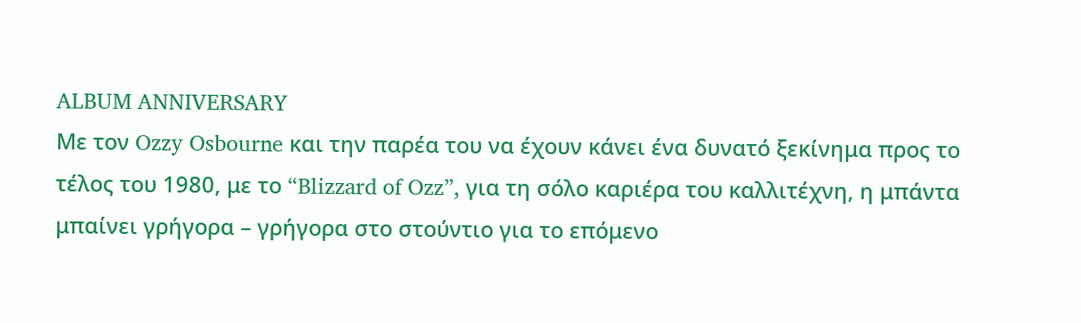ALBUM ANNIVERSARY
Με τον Ozzy Osbourne και την παρέα του να έχουν κάνει ένα δυνατό ξεκίνημα προς το τέλος του 1980, με το “Blizzard of Ozz”, για τη σόλο καριέρα του καλλιτέχνη, η μπάντα μπαίνει γρήγορα – γρήγορα στο στούντιο για το επόμενο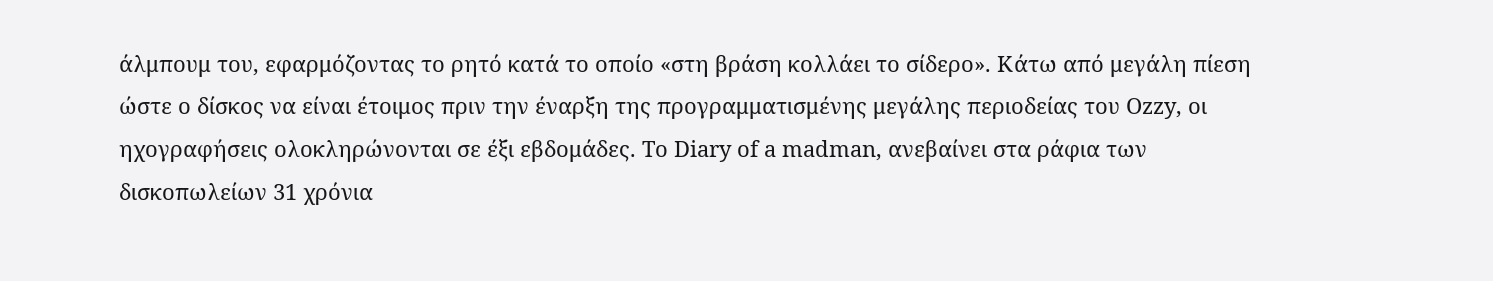άλμπουμ του, εφαρμόζοντας το ρητό κατά το οποίο «στη βράση κολλάει το σίδερο». Κάτω από μεγάλη πίεση ώστε ο δίσκος να είναι έτοιμος πριν την έναρξη της προγραμματισμένης μεγάλης περιοδείας του Ozzy, οι ηχογραφήσεις ολοκληρώνονται σε έξι εβδομάδες. Το Diary of a madman, ανεβαίνει στα ράφια των δισκοπωλείων 31 χρόνια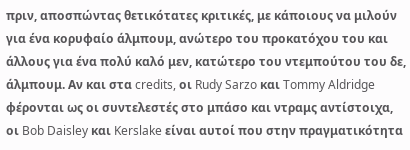πριν, αποσπώντας θετικότατες κριτικές, με κάποιους να μιλούν για ένα κορυφαίο άλμπουμ, ανώτερο του προκατόχου του και άλλους για ένα πολύ καλό μεν, κατώτερο του ντεμπούτου του δε, άλμπουμ. Αν και στα credits, οι Rudy Sarzo και Tommy Aldridge φέρονται ως οι συντελεστές στο μπάσο και ντραμς αντίστοιχα, οι Bob Daisley και Kerslake είναι αυτοί που στην πραγματικότητα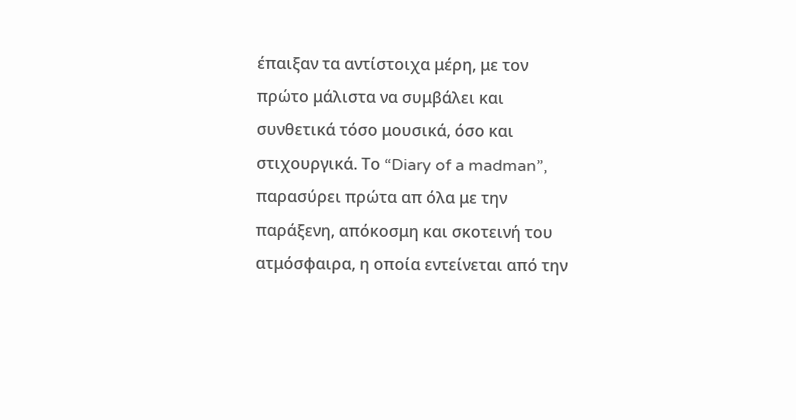έπαιξαν τα αντίστοιχα μέρη, με τον πρώτο μάλιστα να συμβάλει και συνθετικά τόσο μουσικά, όσο και στιχουργικά. Το “Diary of a madman”, παρασύρει πρώτα απ όλα με την παράξενη, απόκοσμη και σκοτεινή του ατμόσφαιρα, η οποία εντείνεται από την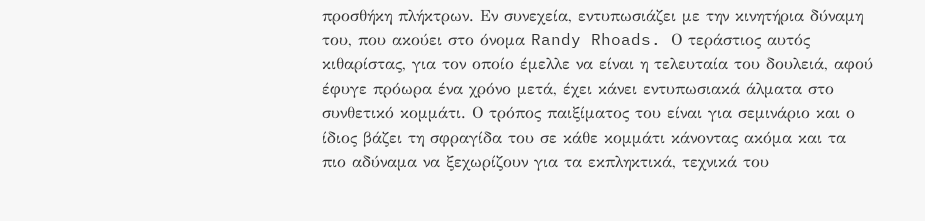προσθήκη πλήκτρων. Εν συνεχεία, εντυπωσιάζει με την κινητήρια δύναμη του, που ακούει στο όνομα Randy Rhoads. Ο τεράστιος αυτός κιθαρίστας, για τον οποίο έμελλε να είναι η τελευταία του δουλειά, αφού έφυγε πρόωρα ένα χρόνο μετά, έχει κάνει εντυπωσιακά άλματα στο συνθετικό κομμάτι. Ο τρόπος παιξίματος του είναι για σεμινάριο και ο ίδιος βάζει τη σφραγίδα του σε κάθε κομμάτι κάνοντας ακόμα και τα πιο αδύναμα να ξεχωρίζουν για τα εκπληκτικά, τεχνικά του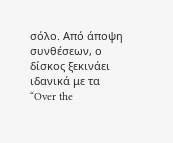σόλο. Από άποψη συνθέσεων, ο δίσκος ξεκινάει ιδανικά με τα “Over the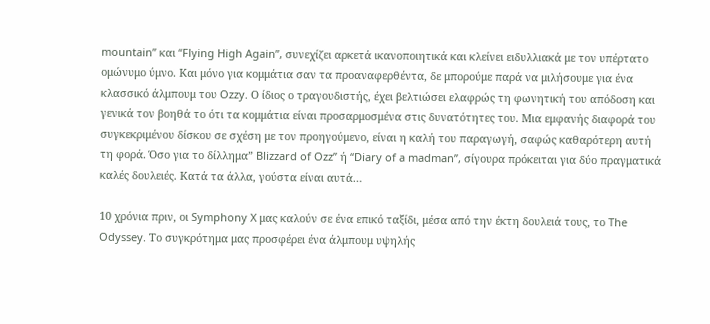mountain” και “Flying High Again”, συνεχίζει αρκετά ικανοποιητικά και κλείνει ειδυλλιακά με τον υπέρτατο ομώνυμο ύμνο. Και μόνο για κομμάτια σαν τα προαναφερθέντα, δε μπορούμε παρά να μιλήσουμε για ένα κλασσικό άλμπουμ του Ozzy. Ο ίδιος ο τραγουδιστής, έχει βελτιώσει ελαφρώς τη φωνητική του απόδοση και γενικά τον βοηθά το ότι τα κομμάτια είναι προσαρμοσμένα στις δυνατότητες του. Μια εμφανής διαφορά του συγκεκριμένου δίσκου σε σχέση με τον προηγούμενο, είναι η καλή του παραγωγή, σαφώς καθαρότερη αυτή τη φορά. Όσο για το δίλλημα” Blizzard of Ozz” ή “Diary of a madman”, σίγουρα πρόκειται για δύο πραγματικά καλές δουλειές. Κατά τα άλλα, γούστα είναι αυτά…

10 χρόνια πριν, οι Symphony X μας καλούν σε ένα επικό ταξίδι, μέσα από την έκτη δουλειά τους, το The Odyssey. Το συγκρότημα μας προσφέρει ένα άλμπουμ υψηλής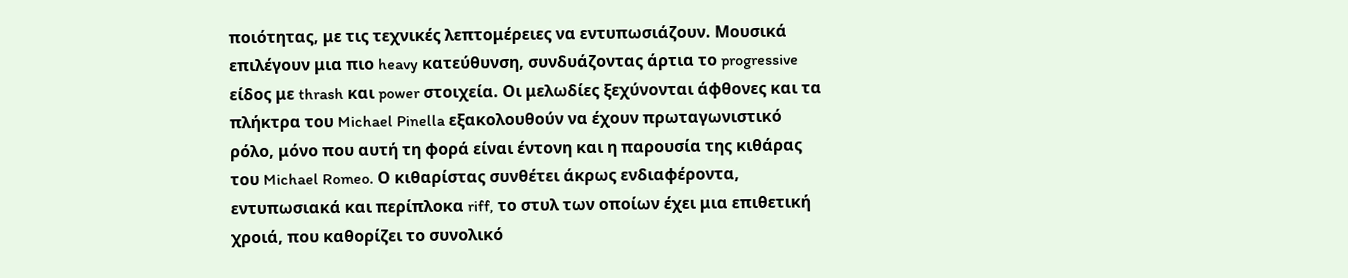ποιότητας, με τις τεχνικές λεπτομέρειες να εντυπωσιάζουν. Μουσικά επιλέγουν μια πιο heavy κατεύθυνση, συνδυάζοντας άρτια το progressive είδος με thrash και power στοιχεία. Οι μελωδίες ξεχύνονται άφθονες και τα πλήκτρα του Michael Pinella εξακολουθούν να έχουν πρωταγωνιστικό ρόλο, μόνο που αυτή τη φορά είναι έντονη και η παρουσία της κιθάρας του Michael Romeo. Ο κιθαρίστας συνθέτει άκρως ενδιαφέροντα, εντυπωσιακά και περίπλοκα riff, το στυλ των οποίων έχει μια επιθετική χροιά, που καθορίζει το συνολικό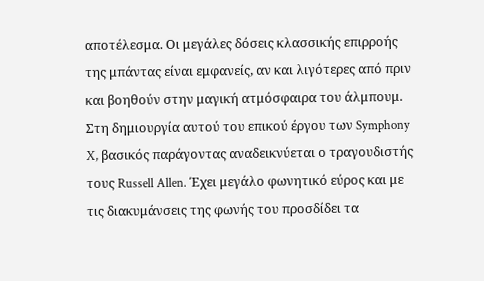αποτέλεσμα. Οι μεγάλες δόσεις κλασσικής επιρροής της μπάντας είναι εμφανείς, αν και λιγότερες από πριν και βοηθούν στην μαγική ατμόσφαιρα του άλμπουμ. Στη δημιουργία αυτού του επικού έργου των Symphony X, βασικός παράγοντας αναδεικνύεται ο τραγουδιστής τους Russell Allen. Έχει μεγάλο φωνητικό εύρος και με τις διακυμάνσεις της φωνής του προσδίδει τα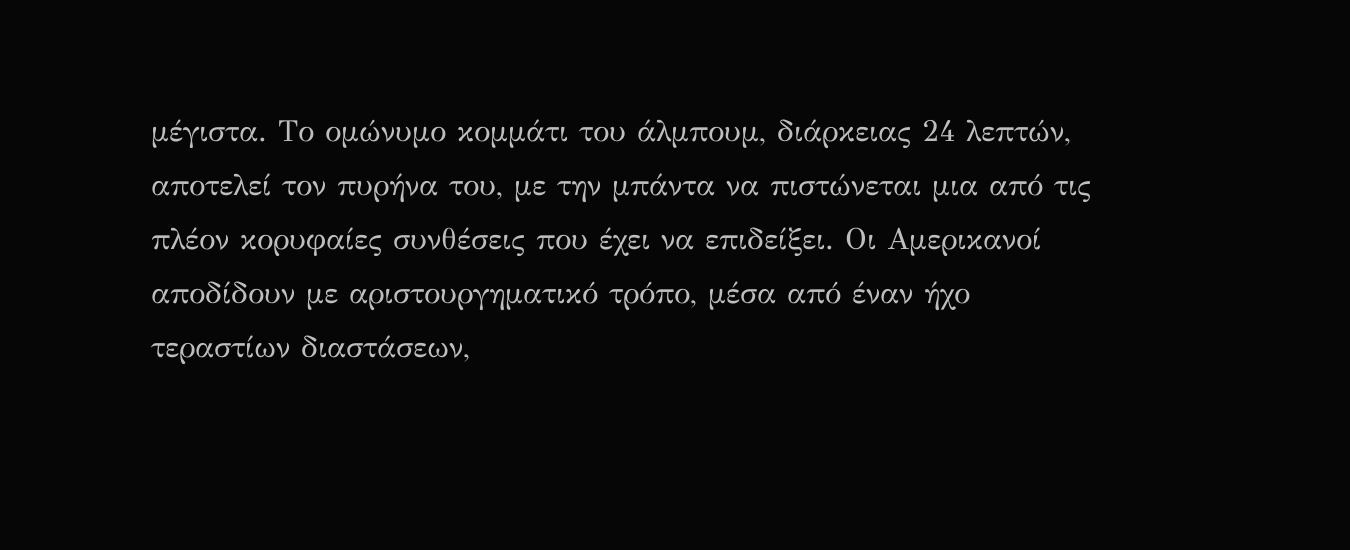μέγιστα. Το ομώνυμο κομμάτι του άλμπουμ, διάρκειας 24 λεπτών, αποτελεί τον πυρήνα του, με την μπάντα να πιστώνεται μια από τις πλέον κορυφαίες συνθέσεις που έχει να επιδείξει. Οι Αμερικανοί αποδίδουν με αριστουργηματικό τρόπο, μέσα από έναν ήχο τεραστίων διαστάσεων,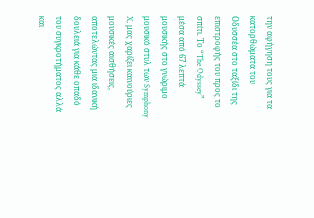την αφήγηση τους για τα κατορθώματα του Οδυσσέα στο ταξίδι της επιστροφής του προς το σπίτι. Το “The Odyssey” μέσα από 67 λεπτά μουσικής στο γνώριμο μουσικό στυλ των Symphony X, μας χαρίζει καινούριες μουσικές αισθήσεις, αποτελώντας μια ιδανική δουλειά για κάθε οπαδό του συγκροτήματος αλλά και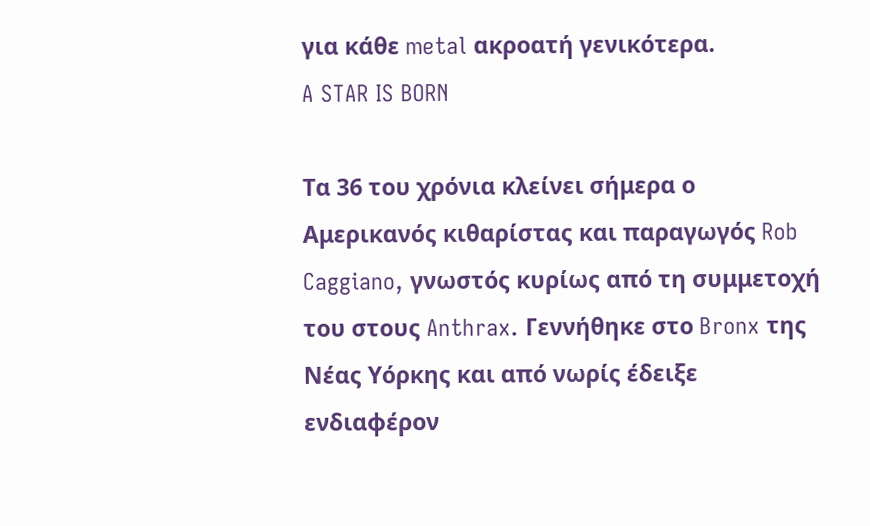για κάθε metal ακροατή γενικότερα.
A STAR IS BORN

Τα 36 του χρόνια κλείνει σήμερα ο Αμερικανός κιθαρίστας και παραγωγός Rob Caggiano, γνωστός κυρίως από τη συμμετοχή του στους Anthrax. Γεννήθηκε στο Bronx της Νέας Υόρκης και από νωρίς έδειξε ενδιαφέρον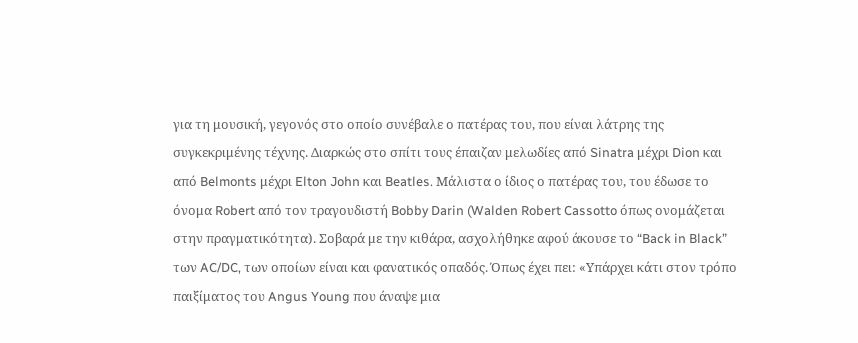για τη μουσική, γεγονός στο οποίο συνέβαλε ο πατέρας του, που είναι λάτρης της συγκεκριμένης τέχνης. Διαρκώς στο σπίτι τους έπαιζαν μελωδίες από Sinatra μέχρι Dion και από Belmonts μέχρι Elton John και Beatles. Μάλιστα ο ίδιος ο πατέρας του, του έδωσε το όνομα Robert από τον τραγουδιστή Bobby Darin (Walden Robert Cassotto όπως ονομάζεται στην πραγματικότητα). Σοβαρά με την κιθάρα, ασχολήθηκε αφού άκουσε το “Back in Black” των AC/DC, των οποίων είναι και φανατικός οπαδός. Όπως έχει πει: «Υπάρχει κάτι στον τρόπο παιξίματος του Angus Young που άναψε μια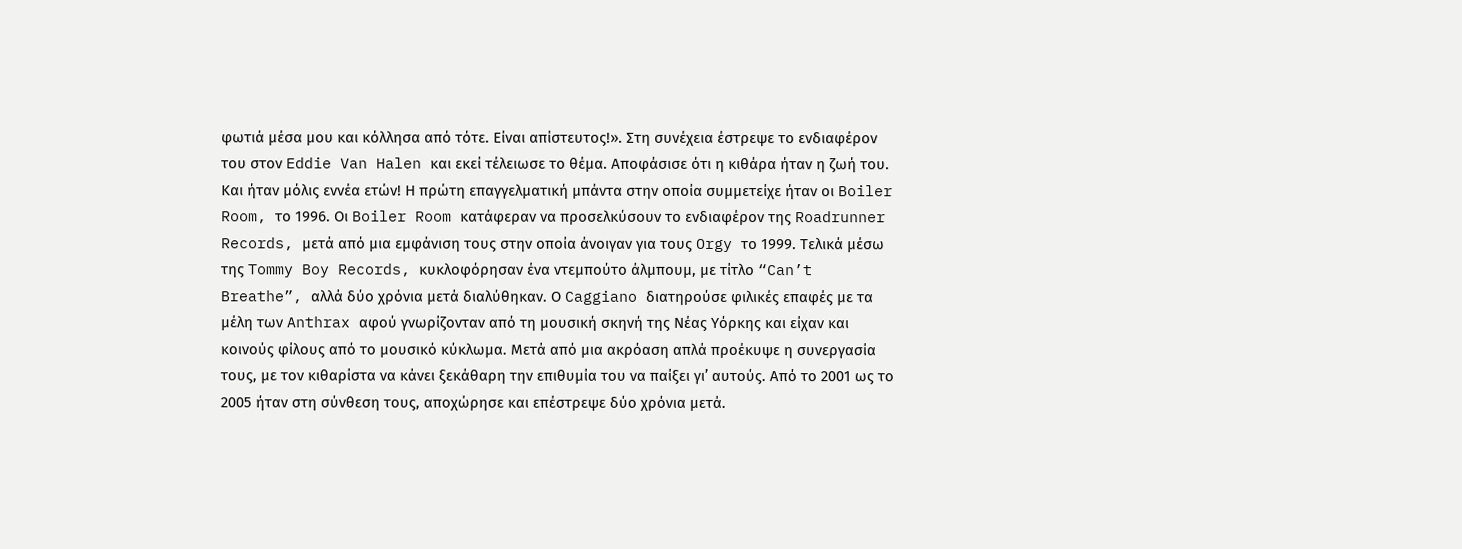φωτιά μέσα μου και κόλλησα από τότε. Είναι απίστευτος!». Στη συνέχεια έστρεψε το ενδιαφέρον του στον Eddie Van Halen και εκεί τέλειωσε το θέμα. Αποφάσισε ότι η κιθάρα ήταν η ζωή του. Και ήταν μόλις εννέα ετών! Η πρώτη επαγγελματική μπάντα στην οποία συμμετείχε ήταν οι Boiler Room, το 1996. Οι Boiler Room κατάφεραν να προσελκύσουν το ενδιαφέρον της Roadrunner Records, μετά από μια εμφάνιση τους στην οποία άνοιγαν για τους Orgy το 1999. Τελικά μέσω της Tommy Boy Records, κυκλοφόρησαν ένα ντεμπούτο άλμπουμ, με τίτλο “Can’t Breathe”, αλλά δύο χρόνια μετά διαλύθηκαν. Ο Caggiano διατηρούσε φιλικές επαφές με τα μέλη των Anthrax αφού γνωρίζονταν από τη μουσική σκηνή της Νέας Υόρκης και είχαν και κοινούς φίλους από το μουσικό κύκλωμα. Μετά από μια ακρόαση απλά προέκυψε η συνεργασία τους, με τον κιθαρίστα να κάνει ξεκάθαρη την επιθυμία του να παίξει γι’ αυτούς. Από το 2001 ως το 2005 ήταν στη σύνθεση τους, αποχώρησε και επέστρεψε δύο χρόνια μετά.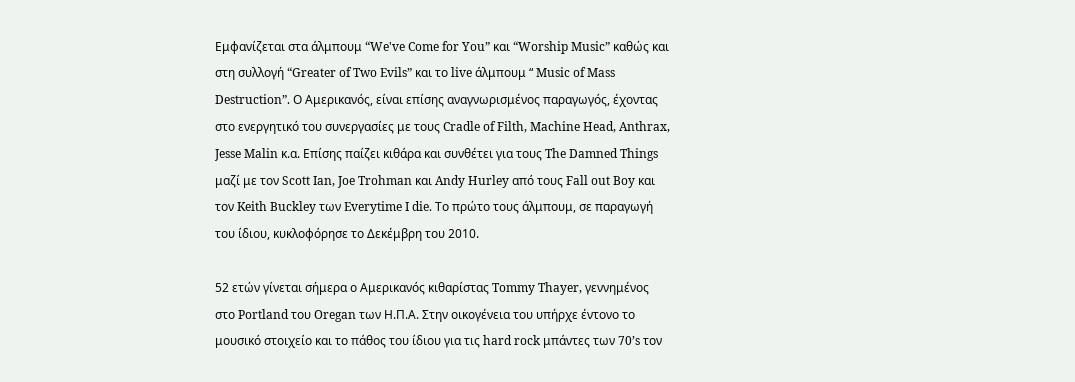Εμφανίζεται στα άλμπουμ “We've Come for You” και “Worship Music” καθώς και στη συλλογή “Greater of Two Evils” και το live άλμπουμ “ Music of Mass Destruction”. Ο Αμερικανός, είναι επίσης αναγνωρισμένος παραγωγός, έχοντας στο ενεργητικό του συνεργασίες με τους Cradle of Filth, Machine Head, Anthrax, Jesse Malin κ.α. Επίσης παίζει κιθάρα και συνθέτει για τους The Damned Things μαζί με τον Scott Ian, Joe Trohman και Andy Hurley από τους Fall out Boy και τον Keith Buckley των Everytime I die. Το πρώτο τους άλμπουμ, σε παραγωγή του ίδιου, κυκλοφόρησε το Δεκέμβρη του 2010.

52 ετών γίνεται σήμερα ο Αμερικανός κιθαρίστας Tommy Thayer, γεννημένος στο Portland του Oregan των Η.Π.Α. Στην οικογένεια του υπήρχε έντονο το μουσικό στοιχείο και το πάθος του ίδιου για τις hard rock μπάντες των 70’s τον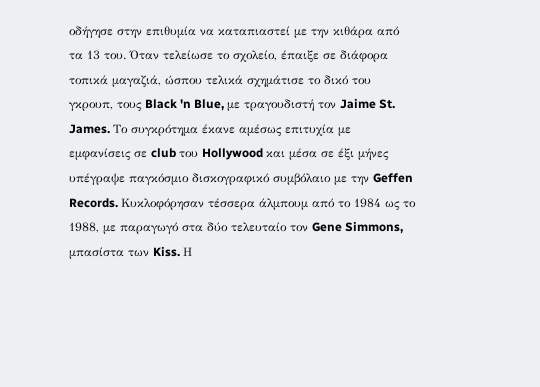οδήγησε στην επιθυμία να καταπιαστεί με την κιθάρα από τα 13 του. Όταν τελείωσε το σχολείο, έπαιξε σε διάφορα τοπικά μαγαζιά, ώσπου τελικά σχημάτισε το δικό του γκρουπ, τους Black 'n Blue, με τραγουδιστή τον Jaime St. James. Το συγκρότημα έκανε αμέσως επιτυχία με εμφανίσεις σε club του Hollywood και μέσα σε έξι μήνες υπέγραψε παγκόσμιο δισκογραφικό συμβόλαιο με την Geffen Records. Κυκλοφόρησαν τέσσερα άλμπουμ από το 1984 ως το 1988, με παραγωγό στα δύο τελευταίο τον Gene Simmons, μπασίστα των Kiss. Η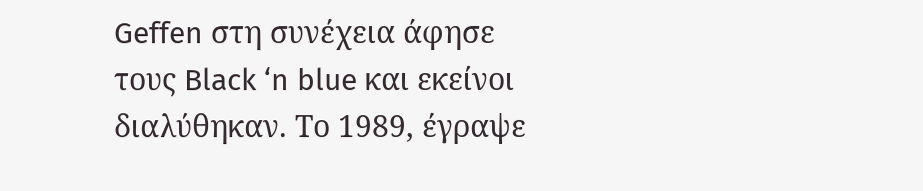Geffen στη συνέχεια άφησε τους Black ‘n blue και εκείνοι διαλύθηκαν. Το 1989, έγραψε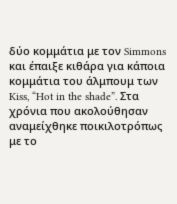δύο κομμάτια με τον Simmons και έπαιξε κιθάρα για κάποια κομμάτια του άλμπουμ των Kiss, “Hot in the shade”. Στα χρόνια που ακολούθησαν αναμείχθηκε ποικιλοτρόπως με το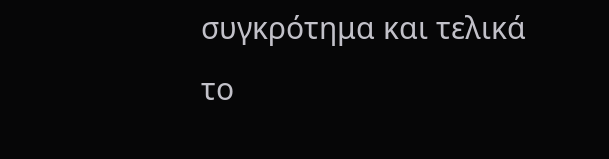συγκρότημα και τελικά το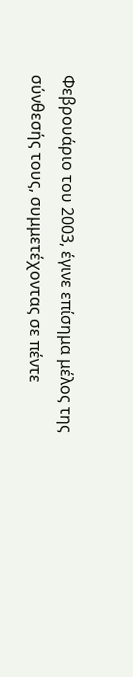Φεβρουάριο του 2003, έγινε επίσημα μέλος της σύνθεσής τους, συμμετέχοντας σε πέντε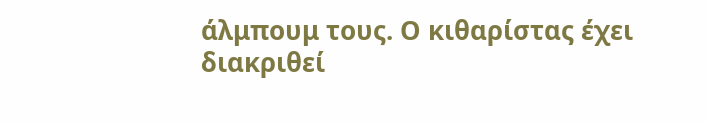άλμπουμ τους. Ο κιθαρίστας έχει διακριθεί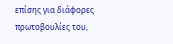επίσης για διάφορες πρωτοβουλίες του,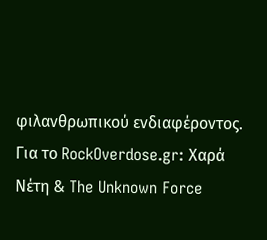φιλανθρωπικού ενδιαφέροντος.
Για το RockOverdose.gr: Χαρά Νέτη & The Unknown Force